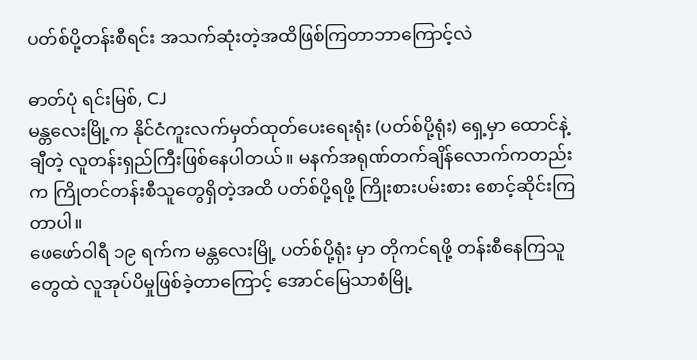ပတ်စ်ပို့တန်းစီရင်း အသက်ဆုံးတဲ့အထိဖြစ်ကြတာဘာကြောင့်လဲ

ဓာတ်ပုံ ရင်းမြစ်, CJ
မန္တလေးမြို့က နိုင်ငံကူးလက်မှတ်ထုတ်ပေးရေးရုံး (ပတ်စ်ပို့ရုံး) ရှေ့မှာ ထောင်နဲ့ချီတဲ့ လူတန်းရှည်ကြီးဖြစ်နေပါတယ်။ မနက်အရုဏ်တက်ချိန်လောက်ကတည်းက ကြိုတင်တန်းစီသူတွေရှိတဲ့အထိ ပတ်စ်ပို့ရဖို့ ကြိုးစားပမ်းစား စောင့်ဆိုင်းကြတာပါ။
ဖေဖော်ဝါရီ ၁၉ ရက်က မန္တလေးမြို့ ပတ်စ်ပို့ရုံး မှာ တိုကင်ရဖို့ တန်းစီနေကြသူတွေထဲ လူအုပ်ပိမှုဖြစ်ခဲ့တာကြောင့် အောင်မြေသာစံမြို့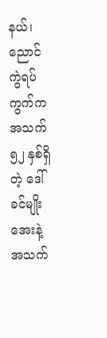နယ်၊ ညောင်ကွဲရပ်ကွက်က အသက် ၅၂ နှစ်ရှိတဲ့ ဒေါ်ခင်မျိုးအေးနဲ့ အသက်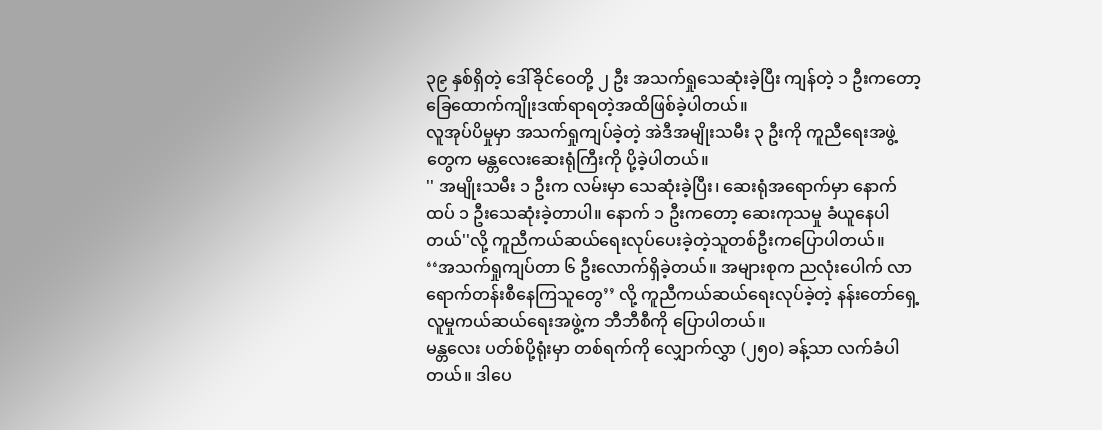၃၉ နှစ်ရှိတဲ့ ဒေါ်ခိုင်ဝေတို့ ၂ ဦး အသက်ရှုသေဆုံးခဲ့ပြီး ကျန်တဲ့ ၁ ဦးကတော့ ခြေထောက်ကျိုးဒဏ်ရာရတဲ့အထိဖြစ်ခဲ့ပါတယ်။
လူအုပ်ပိမှုမှာ အသက်ရှုကျပ်ခဲ့တဲ့ အဲဒီအမျိုးသမီး ၃ ဦးကို ကူညီရေးအဖွဲ့တွေက မန္တလေးဆေးရုံကြီးကို ပို့ခဲ့ပါတယ်။
'' အမျိုးသမီး ၁ ဦးက လမ်းမှာ သေဆုံးခဲ့ပြီး၊ ဆေးရုံအရောက်မှာ နောက်ထပ် ၁ ဦးသေဆုံးခဲ့တာပါ။ နောက် ၁ ဦးကတော့ ဆေးကုသမှု ခံယူနေပါတယ်''လို့ ကူညီကယ်ဆယ်ရေးလုပ်ပေးခဲ့တဲ့သူတစ်ဦးကပြောပါတယ်။
‘‘အသက်ရှုကျပ်တာ ၆ ဦးလောက်ရှိခဲ့တယ်။ အများစုက ညလုံးပေါက် လာရောက်တန်းစီနေကြသူတွေ’’ လို့ ကူညီကယ်ဆယ်ရေးလုပ်ခဲ့တဲ့ နန်းတော်ရှေ့ လူမှုကယ်ဆယ်ရေးအဖွဲ့က ဘီဘီစီကို ပြောပါတယ်။
မန္တလေး ပတ်စ်ပို့ရုံးမှာ တစ်ရက်ကို လျှောက်လွှာ (၂၅၀) ခန့်သာ လက်ခံပါတယ်။ ဒါပေ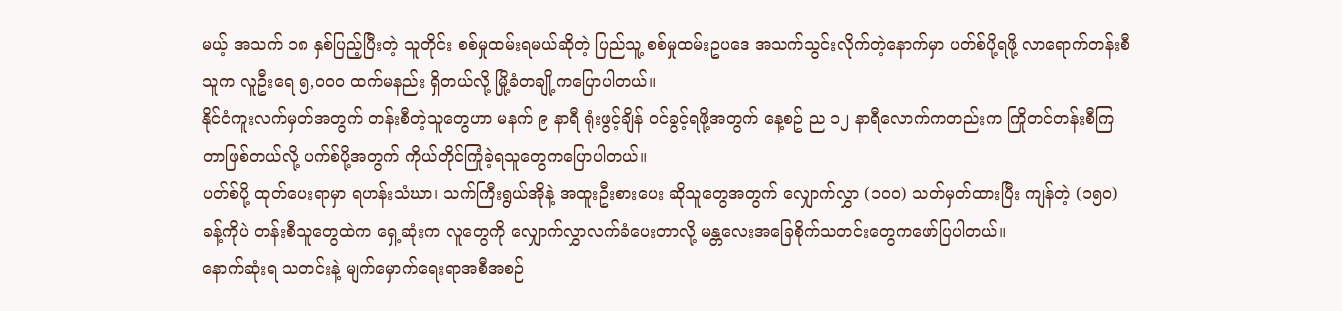မယ့် အသက် ၁၈ နှစ်ပြည့်ပြီးတဲ့ သူတိုင်း စစ်မှုထမ်းရမယ်ဆိုတဲ့ ပြည်သူ့ စစ်မှုထမ်းဥပဒေ အသက်သွင်းလိုက်တဲ့နောက်မှာ ပတ်စ်ပို့ရဖို့ လာရောက်တန်းစီသူက လူဦးရေ ၅,၀၀၀ ထက်မနည်း ရှိတယ်လို့ မြို့ခံတချို့ကပြောပါတယ်။
နိုင်ငံကူးလက်မှတ်အတွက် တန်းစီတဲ့သူတွေဟာ မနက် ၉ နာရီ ရုံးဖွင့်ချိန် ဝင်ခွင့်ရဖို့အတွက် နေ့စဥ် ည ၁၂ နာရီလောက်ကတည်းက ကြိုတင်တန်းစီကြတာဖြစ်တယ်လို့ ပက်စ်ပို့အတွက် ကိုယ်တိုင်ကြုံခဲ့ရသူတွေကပြောပါတယ်။
ပတ်စ်ပို့ ထုတ်ပေးရာမှာ ရဟန်းသံဃာ၊ သက်ကြီးရွယ်အိုနဲ့ အထူးဦးစားပေး ဆိုသူတွေအတွက် လျှောက်လွှာ (၁၀၀) သတ်မှတ်ထားပြီး ကျန်တဲ့ (၁၅၀) ခန့်ကိုပဲ တန်းစီသူတွေထဲက ရှေ့ဆုံးက လူတွေကို လျှောက်လွှာလက်ခံပေးတာလို့ မန္တလေးအခြေစိုက်သတင်းတွေကဖော်ပြပါတယ်။
နောက်ဆုံးရ သတင်းနဲ့ မျက်မှောက်ရေးရာအစီအစဉ်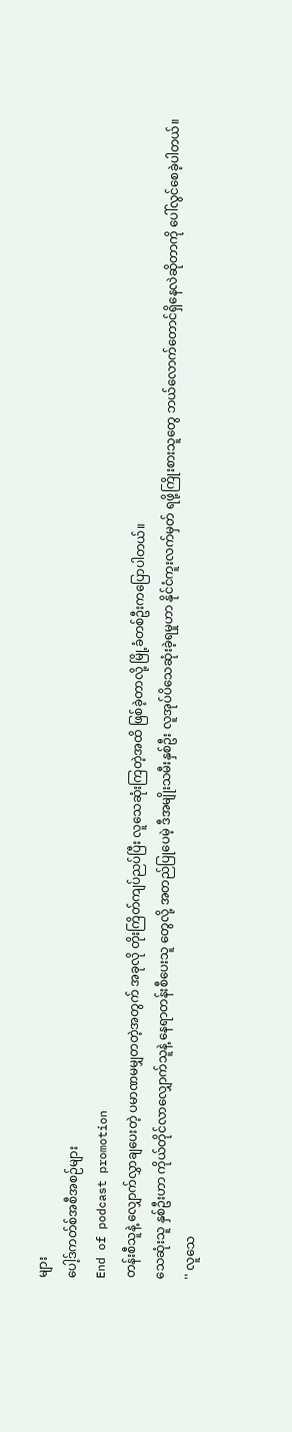များ
ပေါ့ဒ်ကတ်စ်အစီအစဉ်များ
End of podcast promotion
တန်းစီသူနဲ့ လျှောက်လွှာချပေးတဲ့ ပမာဏမမျှတတဲ့အတွက် အခုလို တိုးကြိတ်ကျပ်ညပ်ပြီး လူသေဆုံးကြတဲ့အထိ ဖြစ်ခဲ့တာလို့ မြို့ခံတစ်ဦးကပြောပါတယ်။
သေဆုံးသူ နှစ်ဦးဟာ ကိုယ်တိုင်လာလျှောက်သူနဲ့ နေရာတန်းစီပေးသူ တွေလို့ အတည်ပြုပေမဲ့ ဒီအမျိုးသမီးနှစ်ဦး လူအုပ်ပိသေဆုံးခဲ့ရမှုဟာ နိုင်ငံကူးလက်မှတ် ရဖို့ကြိုးစားသူတွေ ဘယ်လောက်တောင်ရှိနေလဲဆိုတာကို ပေါ်လွင်စေခဲ့ပါတယ်။
'' လူသေ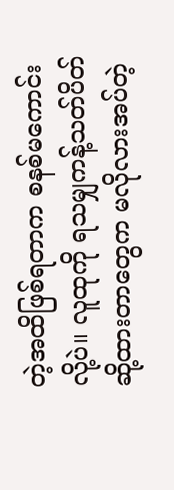တဲ့အထိဖြစ်ရတာက စနစ်မကောင်းလို့ပဲ။ လူထုကို ရသမျှကန့်သတ်ပိတ်ဆို့ထားတာတွေက မလိုလားအပ်တဲ့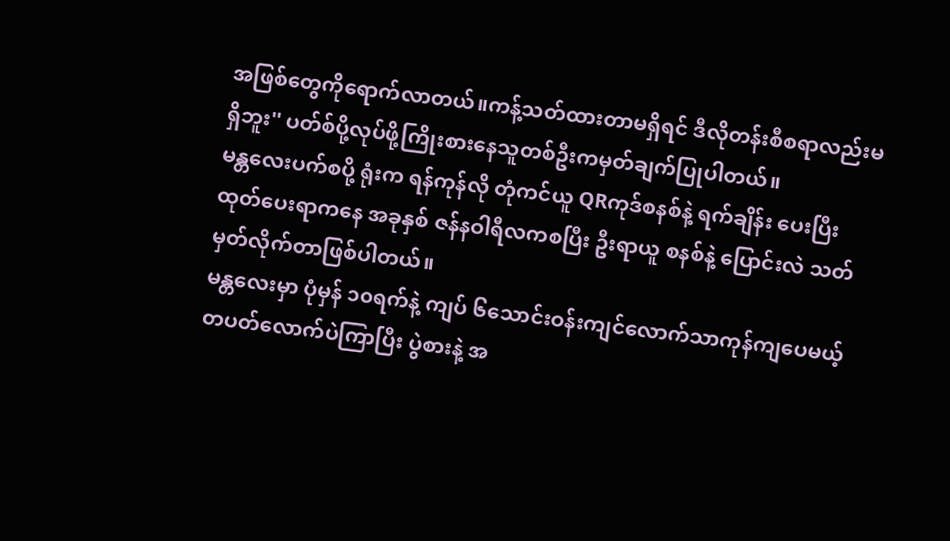အဖြစ်တွေကိုရောက်လာတယ်။ကန့်သတ်ထားတာမရှိရင် ဒီလိုတန်းစီစရာလည်းမရှိဘူး'' ပတ်စ်ပို့လုပ်ဖို့ကြိုးစားနေသူတစ်ဦးကမှတ်ချက်ပြုပါတယ်။
မန္တလေးပက်စပို့ ရုံးက ရန်ကုန်လို တုံကင်ယူ QRကုဒ်စနစ်နဲ့ ရက်ချိန်း ပေးပြီး ထုတ်ပေးရာကနေ အခုနှစ် ဇန်နဝါရီလကစပြီး ဦးရာယူ စနစ်နဲ့ ပြောင်းလဲ သတ်မှတ်လိုက်တာဖြစ်ပါတယ်။
မန္တလေးမှာ ပုံမှန် ၁၀ရက်နဲ့ ကျပ် ၆သောင်းဝန်းကျင်လောက်သာကုန်ကျပေမယ့် တပတ်လောက်ပဲကြာပြီး ပွဲစားနဲ့ အ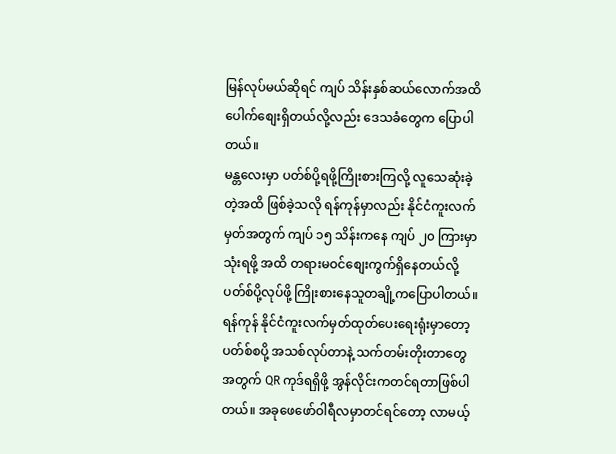မြန်လုပ်မယ်ဆိုရင် ကျပ် သိန်းနှစ်ဆယ်လောက်အထိ ပေါက်စျေးရှိတယ်လို့လည်း ဒေသခံတွေက ပြောပါတယ်။
မန္တလေးမှာ ပတ်စ်ပို့ရဖို့ကြိုးစားကြလို့ လူသေဆုံးခဲ့တဲ့အထိ ဖြစ်ခဲ့သလို ရန်ကုန်မှာလည်း နိုင်ငံကူးလက်မှတ်အတွက် ကျပ် ၁၅ သိန်းကနေ ကျပ် ၂၀ ကြားမှာသုံးရဖို့ အထိ တရားမဝင်စျေးကွက်ရှိနေတယ်လို့ ပတ်စ်ပို့လုပ်ဖို့ ကြိုးစားနေသူတချို့ကပြောပါတယ်။
ရန်ကုန် နိုင်ငံကူးလက်မှတ်ထုတ်ပေးရေးရုံးမှာတော့ ပတ်စ်စပို့ အသစ်လုပ်တာနဲ့ သက်တမ်းတိုးတာတွေ အတွက် QR ကုဒ်ရရှိဖို့ အွန်လိုင်းကတင်ရတာဖြစ်ပါတယ်။ အခုဖေဖော်ဝါရီလမှာတင်ရင်တော့ လာမယ့်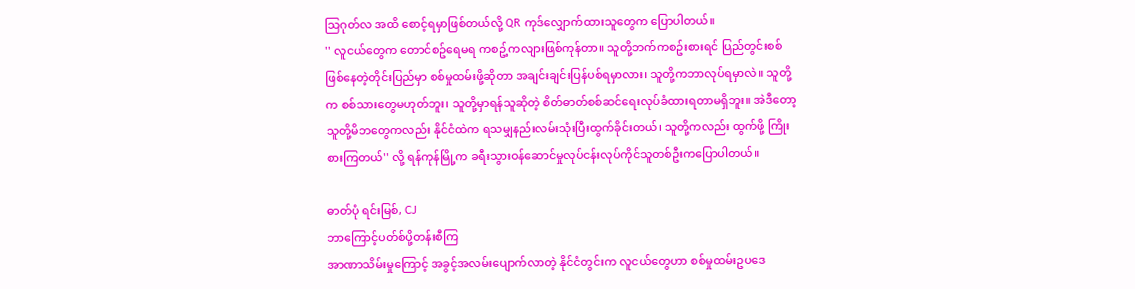သြဂုတ်လ အထိ စောင့်ရမှာဖြစ်တယ်လို့ QR ကုဒ်လျှောက်ထားသူတွေက ပြောပါတယ်။
'' လူငယ်တွေက တောင်စဥ်ရေမရ ကစဥ့်ကလျားဖြစ်ကုန်တာ။ သူတို့ဘက်ကစဥ်းစားရင် ပြည်တွင်းစစ် ဖြစ်နေတဲ့တိုင်းပြည်မှာ စစ်မှုထမ်းဖို့ဆိုတာ အချင်းချင်းပြန်ပစ်ရမှာလား၊ သူတို့ကဘာလုပ်ရမှာလဲ။ သူတို့က စစ်သားတွေမဟုတ်ဘူး၊ သူတို့မှာရန်သူဆိုတဲ့ စိတ်ဓာတ်စစ်ဆင်ရေးလုပ်ခံထားရတာမရှိဘူး။ အဲဒီတော့ သူတို့မိဘတွေကလည်း နိုင်ငံထဲက ရသမျှနည်းလမ်းသုံးပြီးထွက်ခိုင်းတယ်၊ သူတို့ကလည်း ထွက်ဖို့ ကြိုးစားကြတယ်'' လို့ ရန်ကုန်မြို့က ခရီးသွားဝန်ဆောင်မှုလုပ်ငန်းလုပ်ကိုင်သူတစ်ဦးကပြောပါတယ်။

ဓာတ်ပုံ ရင်းမြစ်, CJ
ဘာကြောင့်ပတ်စ်ပို့တန်းစီကြ
အာဏာသိမ်းမှုကြောင့် အခွင့်အလမ်းပျောက်လာတဲ့ နိုင်ငံတွင်းက လူငယ်တွေဟာ စစ်မှုထမ်းဥပဒေ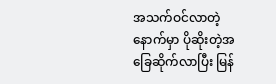အသက်ဝင်လာတဲ့နောက်မှာ ပိုဆိုးတဲ့အခြေဆိုက်လာပြီး မြန်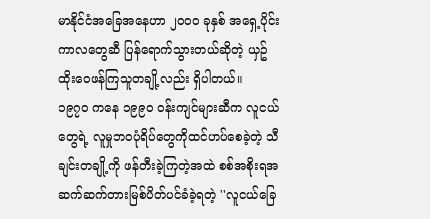မာနိုင်ငံအခြေအနေဟာ ၂၀၀၀ ခုနှစ် အရှေ့ပိုင်း ကာလတွေဆီ ပြန်ရောက်သွားတယ်ဆိုတဲ့ ယှဥ်ထိုးဝေဖန်ကြသူတချို့လည်း ရှိပါတယ်။
၁၉၇၀ ကနေ ၁၉၉၀ ဝန်းကျင်များဆီက လူငယ်တွေရဲ့ လူမှုဘဝပုံရိပ်တွေကိုထင်ဟပ်စေခဲ့တဲ့ သီချင်းတချို့ကို ဖန်တီးခဲ့ကြတဲ့အထဲ စစ်အစိုးရအဆက်ဆက်တားမြစ်ပိတ်ပင်ခံခဲ့ရတဲ့ ''လူငယ်ခြေ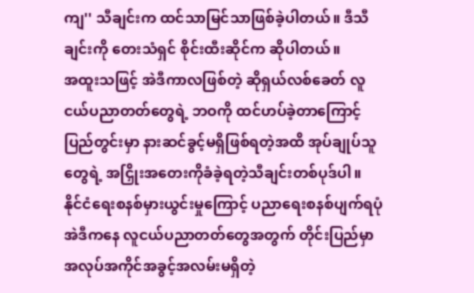ကျ'' သီချင်းက ထင်သာမြင်သာဖြစ်ခဲ့ပါတယ်။ ဒီသီချင်းကို တေးသံရှင် စိုင်းထီးဆိုင်က ဆိုပါတယ်။
အထူးသဖြင့် အဲဒီကာလဖြစ်တဲ့ ဆိုရှယ်လစ်ခေတ် လူငယ်ပညာတတ်တွေရဲ့ ဘဝကို ထင်ဟပ်ခဲ့တာကြောင့် ပြည်တွင်းမှာ နားဆင်ခွင့်မရှိဖြစ်ရတဲ့အထိ အုပ်ချုပ်သူတွေရဲ့ အငြှိုးအတေးကိုခံခဲ့ရတဲ့သီချင်းတစ်ပုဒ်ပါ။
နိုင်ငံရေးစနစ်မှားယွင်းမှုကြောင့် ပညာရေးစနစ်ပျက်ရပုံ အဲဒီကနေ လူငယ်ပညာတတ်တွေအတွက် တိုင်းပြည်မှာ အလုပ်အကိုင်အခွင့်အလမ်းမရှိတဲ့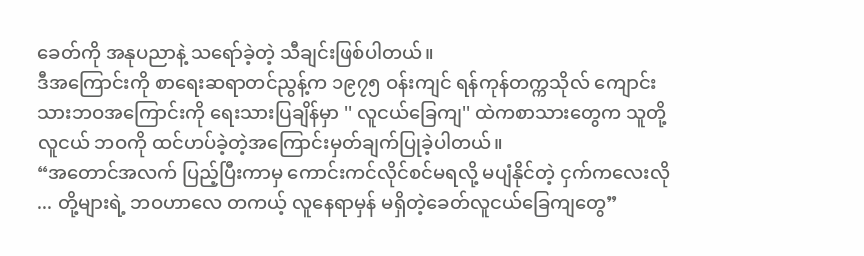ခေတ်ကို အနုပညာနဲ့ သရော်ခဲ့တဲ့ သီချင်းဖြစ်ပါတယ်။
ဒီအကြောင်းကို စာရေးဆရာတင်ညွန့်က ၁၉၇၅ ဝန်းကျင် ရန်ကုန်တက္ကသိုလ် ကျောင်းသားဘဝအကြောင်းကို ရေးသားပြချိန်မှာ '' လူငယ်ခြေကျ'' ထဲကစာသားတွေက သူတို့လူငယ် ဘဝကို ထင်ဟပ်ခဲ့တဲ့အကြောင်းမှတ်ချက်ပြုခဲ့ပါတယ်။
“အတောင်အလက် ပြည့်ပြီးကာမှ ကောင်းကင်လိုင်စင်မရလို့ မပျံနိုင်တဲ့ ငှက်ကလေးလို ... တို့များရဲ့ ဘဝဟာလေ တကယ့် လူနေရာမှန် မရှိတဲ့ခေတ်လူငယ်ခြေကျတွေ”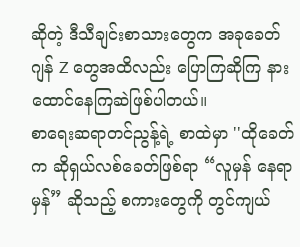ဆိုတဲ့ ဒီသီချင်းစာသားတွေက အခုခေတ် ဂျန် Z တွေအထိလည်း ပြောကြဆိုကြ နားထောင်နေကြဆဲဖြစ်ပါတယ်။
စာရေးဆရာတင်ညွန့်ရဲ့ စာထဲမှာ ''ထိုခေတ်က ဆိုရှယ်လစ်ခေတ်ဖြစ်ရာ “လူမှန် နေရာမှန်” ဆိုသည့် စကားတွေကို တွင်ကျယ်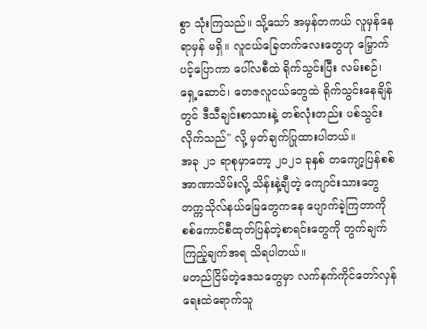စွာ သုံးကြသည်။ သို့သော် အမှန်တကယ် လူမှန်နေရာမှန် မရှိ။ လူငယ်ခြေတက်လေးတွေဟု မြှောက်ပင့်ပြောကာ ပေါ်လစီထဲ ရိုက်သွင်းပြီး လမ်းစဉ်၊ ရှေ့ဆောင်၊ တေဇလူငယ်တွေထဲ ရိုက်သွင်းနေချိန်တွင် ဒီသီချင်းစာသားနဲ့ တစ်လုံးတည်း ပစ်သွင်းလိုက်သည်'' လို့ မှတ်ချက်ပြုထားပါတယ်။
အခု ၂၁ ရာစုမှာတော့ ၂၀၂၁ ခုနှစ် တကျော့ပြန်စစ်အာဏာသိမ်းလို့ သိန်းနဲ့ချီတဲ့ ကျောင်းသားတွေ တက္ကသိုလ်နယ်မြေတွေကနေ ပျောက်ခဲ့ကြတာကို စစ်ကောင်စီထုတ်ပြန်တဲ့စာရင်းတွေကို တွက်ချက်ကြည့်ချက်အရ သိရပါတယ်။
မတည်ငြိမ်တဲ့ဒေသတွေမှာ လက်နက်ကိုင်တော်လှန်ရေးထဲရောက်သူ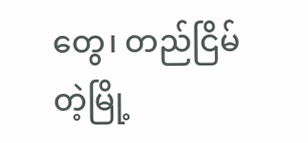တွေ၊ တည်ငြိမ်တဲ့မြို့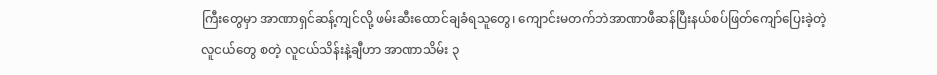ကြီးတွေမှာ အာဏာရှင်ဆန့်ကျင်လို့ ဖမ်းဆီးထောင်ချခံရသူတွေ၊ ကျောင်းမတက်ဘဲအာဏာဖီဆန်ပြီးနယ်စပ်ဖြတ်ကျော်ပြေးခဲ့တဲ့ လူငယ်တွေ စတဲ့ လူငယ်သိန်းနဲ့ချီဟာ အာဏာသိမ်း ၃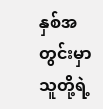နှစ်အတွင်းမှာ သူတို့ရဲ့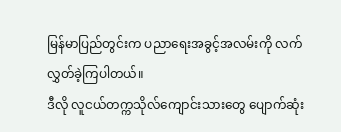မြန်မာပြည်တွင်းက ပညာရေးအခွင့်အလမ်းကို လက်လွှတ်ခဲ့ကြပါတယ်။
ဒီလို လူငယ်တက္ကသိုလ်ကျောင်းသားတွေ ပျောက်ဆုံး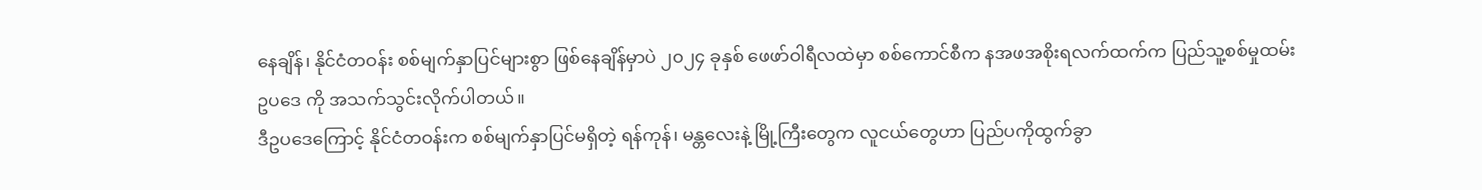နေချိန်၊ နိုင်ငံတဝန်း စစ်မျက်နှာပြင်များစွာ ဖြစ်နေချိန်မှာပဲ ၂၀၂၄ ခုနှစ် ဖေဖာ်ဝါရီလထဲမှာ စစ်ကောင်စီက နအဖအစိုးရလက်ထက်က ပြည်သူ့စစ်မှုထမ်းဥပဒေ ကို အသက်သွင်းလိုက်ပါတယ်။
ဒီဥပဒေကြောင့် နိုင်ငံတဝန်းက စစ်မျက်နှာပြင်မရှိတဲ့ ရန်ကုန်၊ မန္တလေးနဲ့ မြို့ကြီးတွေက လူငယ်တွေဟာ ပြည်ပကိုထွက်ခွာ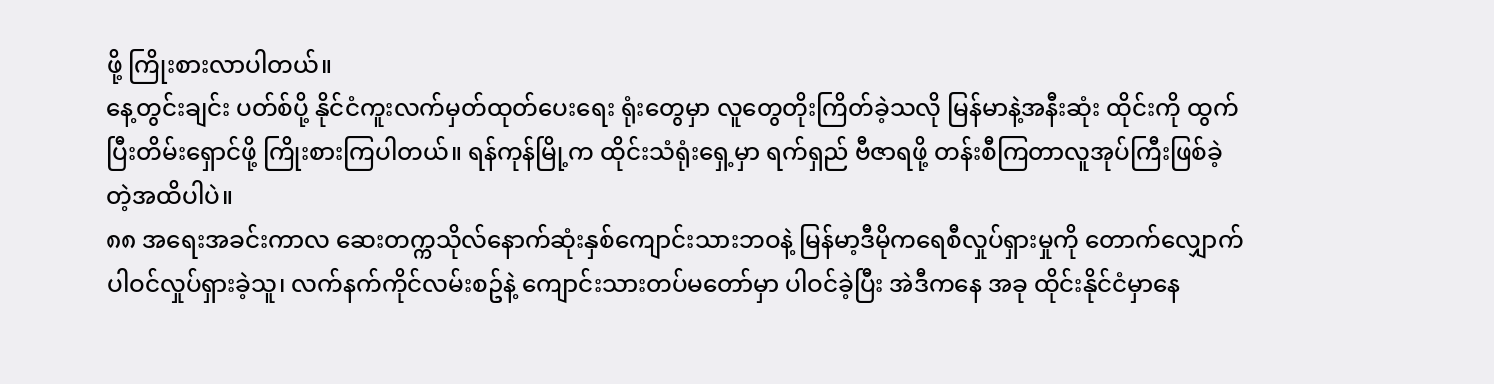ဖို့ ကြိုးစားလာပါတယ်။
နေ့တွင်းချင်း ပတ်စ်ပို့ နိုင်ငံကူးလက်မှတ်ထုတ်ပေးရေး ရုံးတွေမှာ လူတွေတိုးကြိတ်ခဲ့သလို မြန်မာနဲ့အနီးဆုံး ထိုင်းကို ထွက်ပြီးတိမ်းရှောင်ဖို့ ကြိုးစားကြပါတယ်။ ရန်ကုန်မြို့က ထိုင်းသံရုံးရှေ့မှာ ရက်ရှည် ဗီဇာရဖို့ တန်းစီကြတာလူအုပ်ကြီးဖြစ်ခဲ့တဲ့အထိပါပဲ။
၈၈ အရေးအခင်းကာလ ဆေးတက္ကသိုလ်နောက်ဆုံးနှစ်ကျောင်းသားဘဝနဲ့ မြန်မာ့ဒီမိုကရေစီလှုပ်ရှားမှုကို တောက်လျှောက်ပါဝင်လှုပ်ရှားခဲ့သူ၊ လက်နက်ကိုင်လမ်းစဥ်နဲ့ ကျောင်းသားတပ်မတော်မှာ ပါဝင်ခဲ့ပြီး အဲဒီကနေ အခု ထိုင်းနိုင်ငံမှာနေ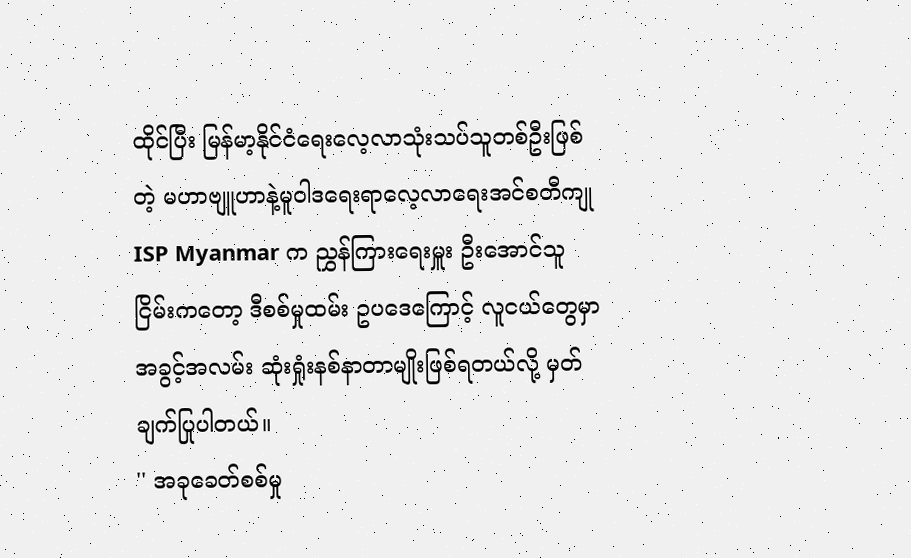ထိုင်ပြီး မြန်မာ့နိုင်ငံရေးလေ့လာသုံးသပ်သူတစ်ဦးဖြစ်တဲ့ မဟာဗျူဟာနဲ့မူဝါဒရေးရာလေ့လာရေးအင်စတီကျု ISP Myanmar က ညွှန်ကြားရေးမှူး ဦးအောင်သူငြိမ်းကတော့ ဒီစစ်မှုထမ်း ဥပဒေကြောင့် လူငယ်တွေမှာ အခွင့်အလမ်း ဆုံးရှုံးနစ်နာတာမျိုးဖြစ်ရတယ်လို့ မှတ်ချက်ပြုပါတယ်။
'' အခုခေတ်စစ်မှု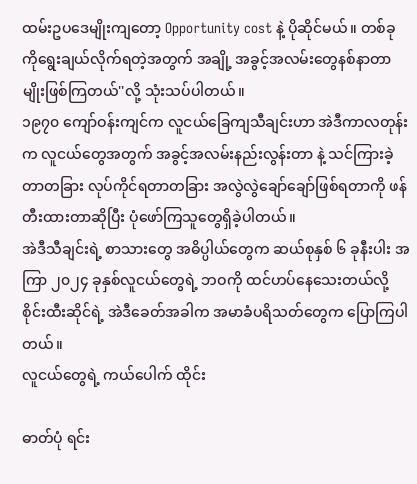ထမ်းဥပဒေမျိုးကျတော့ Opportunity cost နဲ့ ပိုဆိုင်မယ်။ တစ်ခုကိုရွေးချယ်လိုက်ရတဲ့အတွက် အချို့ အခွင့်အလမ်းတွေနစ်နာတာမျိုးဖြစ်ကြတယ်''လို့ သုံးသပ်ပါတယ်။
၁၉၇၀ ကျော်ဝန်းကျင်က လူငယ်ခြေကျသီချင်းဟာ အဲဒီကာလတုန်းက လူငယ်တွေအတွက် အခွင့်အလမ်းနည်းလွန်းတာ နဲ့ သင်ကြားခဲ့တာတခြား လုပ်ကိုင်ရတာတခြား အလွဲလွဲချော်ချော်ဖြစ်ရတာကို ဖန်တီးထားတာဆိုပြီး ပုံဖော်ကြသူတွေရှိခဲ့ပါတယ်။
အဲဒီသီချင်းရဲ့ စာသားတွေ အဓိပ္ပါယ်တွေက ဆယ်စုနှစ် ၆ ခုနီးပါး အကြာ ၂၀၂၄ ခုနှစ်လူငယ်တွေရဲ့ ဘဝကို ထင်ဟပ်နေသေးတယ်လို့ စိုင်းထီးဆိုင်ရဲ့ အဲဒီခေတ်အခါက အမာခံပရိသတ်တွေက ပြောကြပါတယ်။
လူငယ်တွေရဲ့ ကယ်ပေါက် ထိုင်း

ဓာတ်ပုံ ရင်း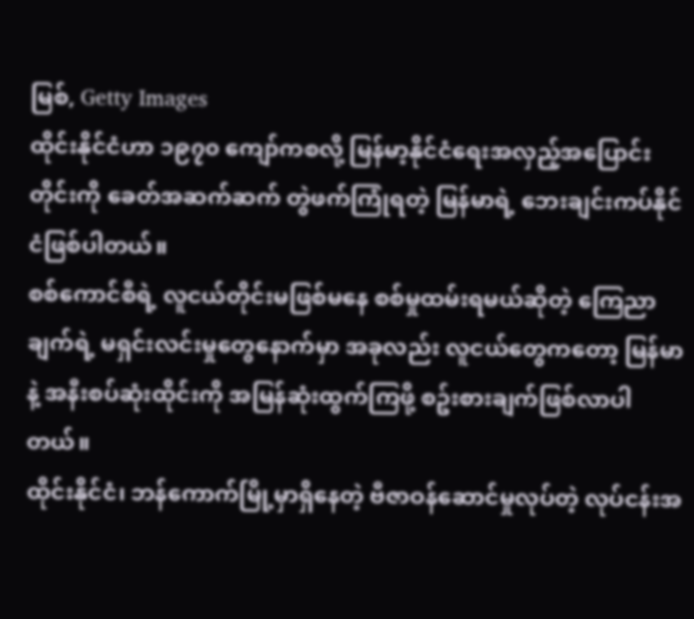မြစ်, Getty Images
ထိုင်းနိုင်ငံဟာ ၁၉၇၀ ကျော်ကစလို့ မြန်မာ့နိုင်ငံရေးအလှည့်အပြောင်းတိုင်းကို ခေတ်အဆက်ဆက် တွဲဖက်ကြုံရတဲ့ မြန်မာရဲ့ ဘေးချင်းကပ်နိုင်ငံဖြစ်ပါတယ်။
စစ်ကောင်စီရဲ့ လူငယ်တိုင်းမဖြစ်မနေ စစ်မှုထမ်းရမယ်ဆိုတဲ့ ကြေညာချက်ရဲ့ မရှင်းလင်းမှုတွေနောက်မှာ အခုလည်း လူငယ်တွေကတော့ မြန်မာနဲ့ အနီးစပ်ဆုံးထိုင်းကို အမြန်ဆုံးထွက်ကြဖို့ စဥ်းစားချက်ဖြစ်လာပါတယ်။
ထိုင်းနိုင်ငံ၊ ဘန်ကောက်မြို့မှာရှိနေတဲ့ ဗီဇာဝန်ဆောင်မှုလုပ်တဲ့ လုပ်ငန်းအ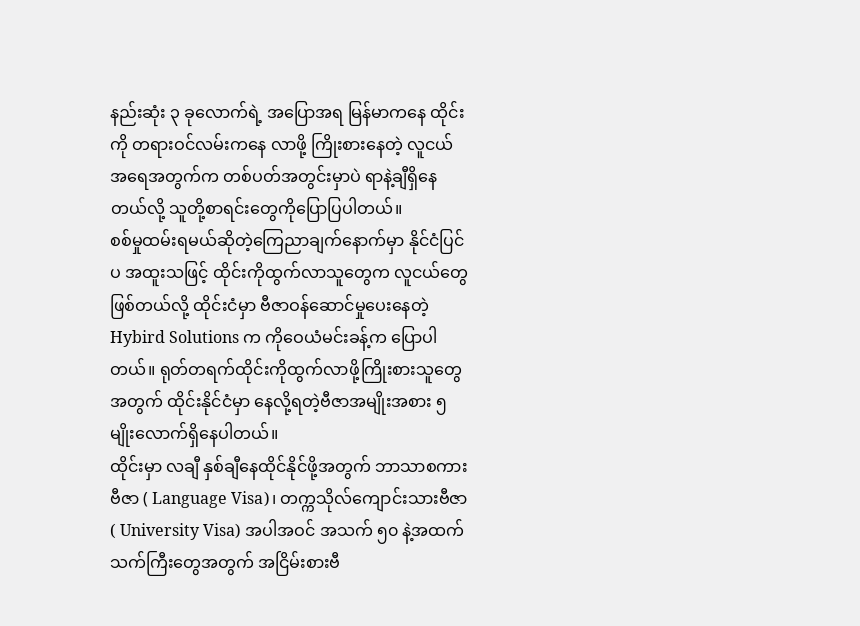နည်းဆုံး ၃ ခုလောက်ရဲ့ အပြောအရ မြန်မာကနေ ထိုင်းကို တရားဝင်လမ်းကနေ လာဖို့ ကြိုးစားနေတဲ့ လူငယ်အရေအတွက်က တစ်ပတ်အတွင်းမှာပဲ ရာနဲ့ချီရှိနေတယ်လို့ သူတို့စာရင်းတွေကိုပြောပြပါတယ်။
စစ်မှုထမ်းရမယ်ဆိုတဲ့ကြေညာချက်နောက်မှာ နိုင်ငံပြင်ပ အထူးသဖြင့် ထိုင်းကိုထွက်လာသူတွေက လူငယ်တွေဖြစ်တယ်လို့ ထိုင်းငံမှာ ဗီဇာဝန်ဆောင်မှုပေးနေတဲ့ Hybird Solutions က ကိုဝေယံမင်းခန့်က ပြောပါတယ်။ ရုတ်တရက်ထိုင်းကိုထွက်လာဖို့ကြိုးစားသူတွေအတွက် ထိုင်းနိုင်ငံမှာ နေလို့ရတဲ့ဗီဇာအမျိုးအစား ၅ မျိုးလောက်ရှိနေပါတယ်။
ထိုင်းမှာ လချီ နှစ်ချီနေထိုင်နိုင်ဖို့အတွက် ဘာသာစကားဗီဇာ ( Language Visa)၊ တက္ကသိုလ်ကျောင်းသားဗီဇာ ( University Visa) အပါအဝင် အသက် ၅၀ နဲ့အထက် သက်ကြီးတွေအတွက် အငြိမ်းစားဗီ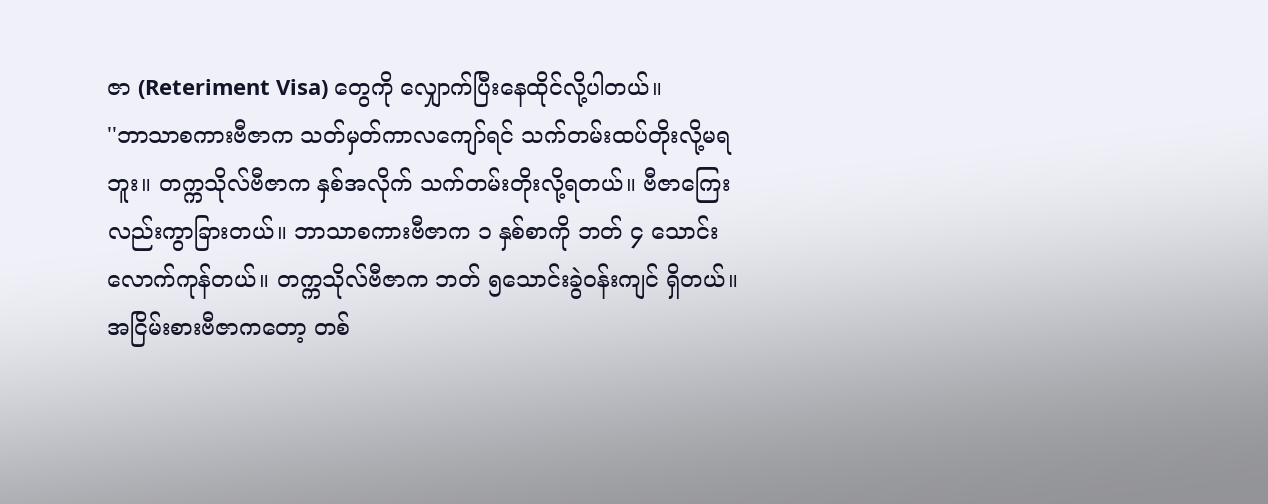ဇာ (Reteriment Visa) တွေကို လျှောက်ပြီးနေထိုင်လို့ပါတယ်။
''ဘာသာစကားဗီဇာက သတ်မှတ်ကာလကျော်ရင် သက်တမ်းထပ်တိုးလို့မရဘူး။ တက္ကသိုလ်ဗီဇာက နှစ်အလိုက် သက်တမ်းတိုးလို့ရတယ်။ ဗီဇာကြေးလည်းကွာခြားတယ်။ ဘာသာစကားဗီဇာက ၁ နှစ်စာကို ဘတ် ၄ သောင်းလောက်ကုန်တယ်။ တက္ကသိုလ်ဗီဇာက ဘတ် ၅သောင်းခွဲဝန်းကျင် ရှိတယ်။ အငြိမ်းစားဗီဇာကတော့ တစ်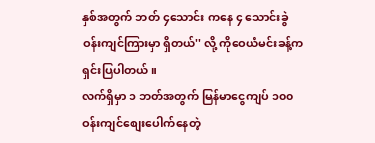နှစ်အတွက် ဘတ် ၄သောင်း ကနေ ၄ သောင်းခွဲဝန်းကျင်ကြားမှာ ရှိတယ်'' လို့ ကိုဝေယံမင်းခန့်က ရှင်းပြပါတယ်။
လက်ရှိမှာ ၁ ဘတ်အတွက် မြန်မာငွေကျပ် ၁၀၀ ဝန်းကျင်စျေးပေါက်နေတဲ့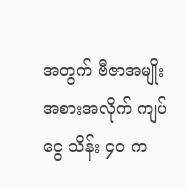အတွက် ဗီဇာအမျိုးအစားအလိုက် ကျပ်ငွေ သိန်း ၄၀ က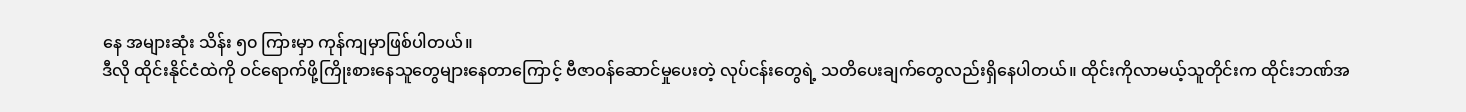နေ အများဆုံး သိန်း ၅၀ ကြားမှာ ကုန်ကျမှာဖြစ်ပါတယ်။
ဒီလို ထိုင်းနိုင်ငံထဲကို ဝင်ရောက်ဖို့ကြိုးစားနေသူတွေများနေတာကြောင့် ဗီဇာဝန်ဆောင်မှုပေးတဲ့ လုပ်ငန်းတွေရဲ့ သတိပေးချက်တွေလည်းရှိနေပါတယ်။ ထိုင်းကိုလာမယ့်သူတိုင်းက ထိုင်းဘဏ်အ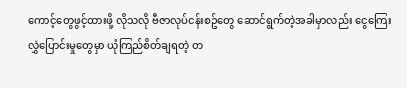ကောင့်တွေဖွင့်ထားဖို့ လိုသလို ဗီဇာလုပ်ငန်းစဥ်တွေ ဆောင်ရွက်တဲ့အခါမှာလည်း ငွေကြေးလွှဲပြောင်းမှုတွေမှာ ယုံကြည်စိတ်ချရတဲ့ တ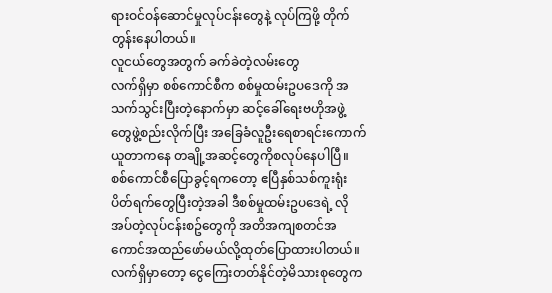ရားဝင်ဝန်ဆောင်မှုလုပ်ငန်းတွေနဲ့ လုပ်ကြဖို့ တိုက်တွန်းနေပါတယ်။
လူငယ်တွေအတွက် ခက်ခဲတဲ့လမ်းတွေ
လက်ရှိမှာ စစ်ကောင်စီက စစ်မှုထမ်းဥပဒေကို အသက်သွင်းပြီးတဲ့နောက်မှာ ဆင့်ခေါ်ရေးဗဟိုအဖွဲ့ တွေဖွဲ့စည်းလိုက်ပြီး အခြေခံလူဦးရေစာရင်းကောက်ယူတာကနေ တချို့အဆင့်တွေကိုစလုပ်နေပါပြီ။
စစ်ကောင်စီပြောခွင့်ရကတော့ ဧပြီနှစ်သစ်ကူးရုံးပိတ်ရက်တွေပြီးတဲ့အခါ ဒီစစ်မှုထမ်းဥပဒေရဲ့ လိုအပ်တဲ့လုပ်ငန်းစဥ်တွေကို အတိအကျစတင်အကောင်အထည်ဖော်မယ်လို့ထုတ်ပြောထားပါတယ်။
လက်ရှိမှာတော့ ငွေကြေးတတ်နိုင်တဲ့မိသားစုတွေက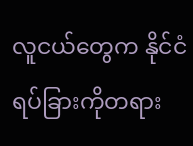လူငယ်တွေက နိုင်ငံရပ်ခြားကိုတရား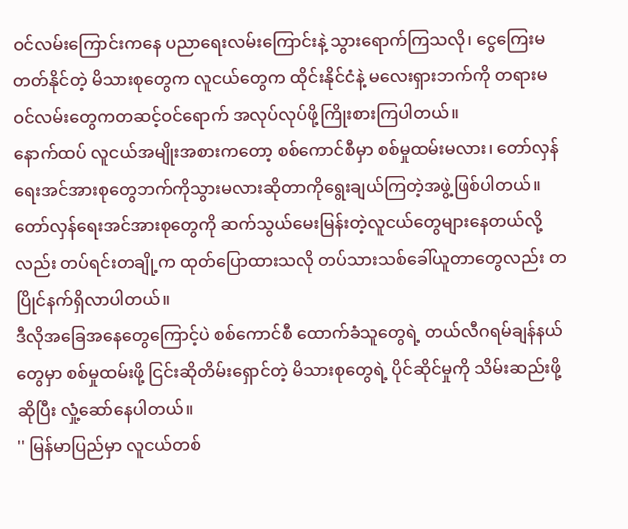ဝင်လမ်းကြောင်းကနေ ပညာရေးလမ်းကြောင်းနဲ့ သွားရောက်ကြသလို၊ ငွေကြေးမတတ်နိုင်တဲ့ မိသားစုတွေက လူငယ်တွေက ထိုင်းနိုင်ငံနဲ့ မလေးရှားဘက်ကို တရားမဝင်လမ်းတွေကတဆင့်ဝင်ရောက် အလုပ်လုပ်ဖို့ကြိုးစားကြပါတယ်။
နောက်ထပ် လူငယ်အမျိုးအစားကတော့ စစ်ကောင်စီမှာ စစ်မှုထမ်းမလား၊ တော်လှန်ရေးအင်အားစုတွေဘက်ကိုသွားမလားဆိုတာကိုရွေးချယ်ကြတဲ့အဖွဲ့ဖြစ်ပါတယ်။
တော်လှန်ရေးအင်အားစုတွေကို ဆက်သွယ်မေးမြန်းတဲ့လူငယ်တွေများနေတယ်လို့လည်း တပ်ရင်းတချို့က ထုတ်ပြောထားသလို တပ်သားသစ်ခေါ်ယူတာတွေလည်း တပြိုင်နက်ရှိလာပါတယ်။
ဒီလိုအခြေအနေတွေကြောင့်ပဲ စစ်ကောင်စီ ထောက်ခံသူတွေရဲ့ တယ်လီဂရမ်ချန်နယ်တွေမှာ စစ်မှုထမ်းဖို့ ငြင်းဆိုတိမ်းရှောင်တဲ့ မိသားစုတွေရဲ့ ပိုင်ဆိုင်မှုကို သိမ်းဆည်းဖို့ ဆိုပြီး လှုံ့ဆော်နေပါတယ်။
'' မြန်မာပြည်မှာ လူငယ်တစ်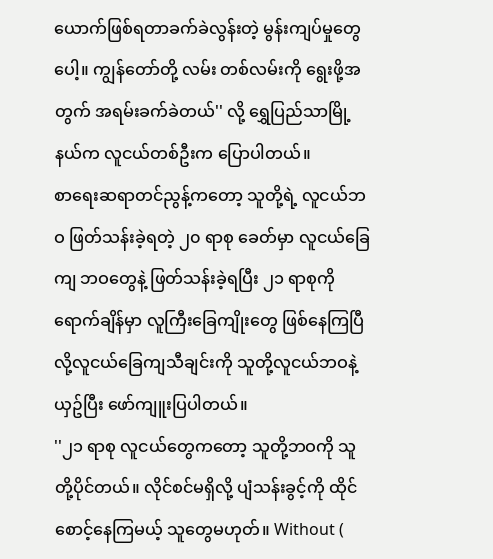ယောက်ဖြစ်ရတာခက်ခဲလွန်းတဲ့ မွန်းကျပ်မှုတွေပေါ့။ ကျွန်တော်တို့ လမ်း တစ်လမ်းကို ရွေးဖို့အတွက် အရမ်းခက်ခဲတယ်'' လို့ ရွှေပြည်သာမြို့နယ်က လူငယ်တစ်ဦးက ပြောပါတယ်။
စာရေးဆရာတင်ညွန့်ကတော့ သူတို့ရဲ့ လူငယ်ဘဝ ဖြတ်သန်းခဲ့ရတဲ့ ၂၀ ရာစု ခေတ်မှာ လူငယ်ခြေကျ ဘဝတွေနဲ့ ဖြတ်သန်းခဲ့ရပြီး ၂၁ ရာစုကို ရောက်ချိန်မှာ လူကြီးခြေကျိုးတွေ ဖြစ်နေကြပြီ လို့လူငယ်ခြေကျသီချင်းကို သူတို့လူငယ်ဘဝနဲ့ယှဥ်ပြီး ဖော်ကျူးပြပါတယ်။
''၂၁ ရာစု လူငယ်တွေကတော့ သူတို့ဘဝကို သူတို့ပိုင်တယ်။ လိုင်စင်မရှိလို့ ပျံသန်းခွင့်ကို ထိုင်စောင့်နေကြမယ့် သူတွေမဟုတ်။ Without (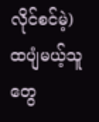လိုင်စင်မဲ့) ထပျံမယ့်သူတွေ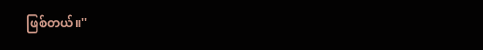ဖြစ်တယ်။''